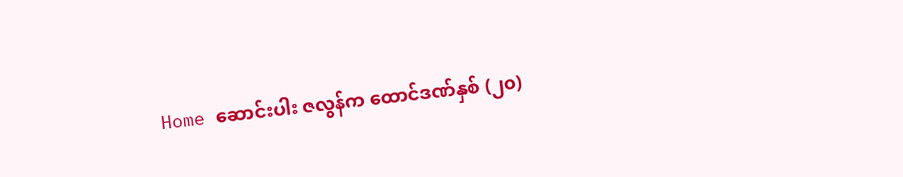Home ဆောင်းပါး ဇလွန်က ထောင်ဒဏ်နှစ် (၂၀)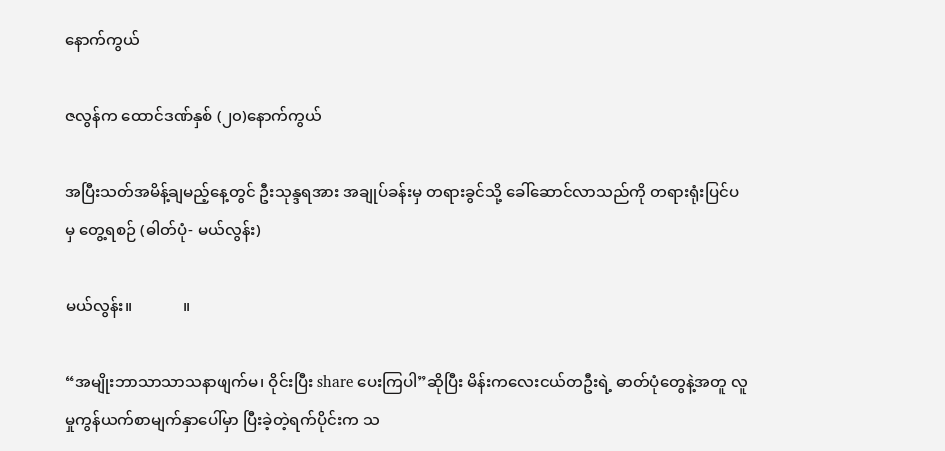နောက်ကွယ်

ဇလွန်က ထောင်ဒဏ်နှစ် (၂၀)နောက်ကွယ်

အပြီးသတ်အမိန့်ချမည့်နေ့တွင် ဦးသုန္ဒရအား အချုပ်ခန်းမှ တရားခွင်သို့ ခေါ်ဆောင်လာသည်ကို တရားရုံးပြင်ပမှ တွေ့ရစဉ် (ဓါတ်ပုံ- မယ်လွန်း)

မယ်လွန်း။             ။

“အမျိုးဘာသာသာသနာဖျက်မ၊ ဝိုင်းပြီး share ပေးကြပါ”ဆိုပြီး မိန်းကလေးငယ်တဦးရဲ့ ဓာတ်ပုံတွေနဲ့အတူ လူမှုကွန်ယက်စာမျက်နှာပေါ်မှာ ပြီးခဲ့တဲ့ရက်ပိုင်းက သ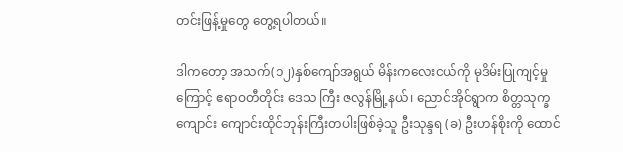တင်းဖြန့်မှုတွေ တွေ့ရပါတယ်။

ဒါကတော့ အသက်(၁၂)နှစ်ကျော်အရွယ် မိန်းကလေးငယ်ကို မုဒိမ်းပြုကျင့်မှုကြောင့် ဧရာဝတီတိုင်း ဒေသ ကြီး ဇလွန်မြို့နယ်၊ ညောင်အိုင်ရွာက စိတ္တသုက္ခကျောင်း ကျောင်းထိုင်ဘုန်းကြီးတပါးဖြစ်ခဲ့သူ ဦးသုန္ဒရ (ခ) ဦးဟန်စိုးကို ထောင်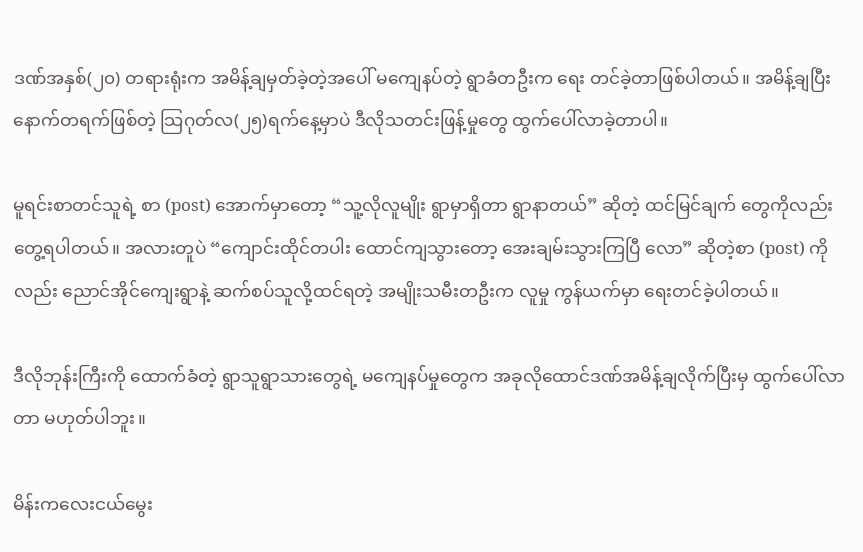ဒဏ်အနှစ်(၂၀) တရားရုံးက အမိန့်ချမှတ်ခဲ့တဲ့အပေါ် မကျေနပ်တဲ့ ရွာခံတဦးက ရေး တင်ခဲ့တာဖြစ်ပါတယ်။ အမိန့်ချပြီး နောက်တရက်ဖြစ်တဲ့ သြဂုတ်လ(၂၅)ရက်နေ့မှာပဲ ဒီလိုသတင်းဖြန့်မှုတွေ ထွက်ပေါ်လာခဲ့တာပါ။

မူရင်းစာတင်သူရဲ့ စာ (post) အောက်မှာတော့ “သူ့လိုလူမျိုး ရွာမှာရှိတာ ရွာနာတယ်” ဆိုတဲ့ ထင်မြင်ချက် တွေကိုလည်း တွေ့ရပါတယ်။ အလားတူပဲ “ကျောင်းထိုင်တပါး ထောင်ကျသွားတော့ အေးချမ်းသွားကြပြီ လော” ဆိုတဲ့စာ (post) ကိုလည်း ညောင်အိုင်ကျေးရွာနဲ့ ဆက်စပ်သူလို့ထင်ရတဲ့ အမျိုးသမီးတဦးက လူမှု ကွန်ယက်မှာ ရေးတင်ခဲ့ပါတယ်။

ဒီလိုဘုန်းကြီးကို ထောက်ခံတဲ့ ရွာသူရွာသားတွေရဲ့ မကျေနပ်မှုတွေက အခုလိုထောင်ဒဏ်အမိန့်ချလိုက်ပြီးမှ ထွက်ပေါ်လာတာ မဟုတ်ပါဘူး။

မိန်းကလေးငယ်မွေး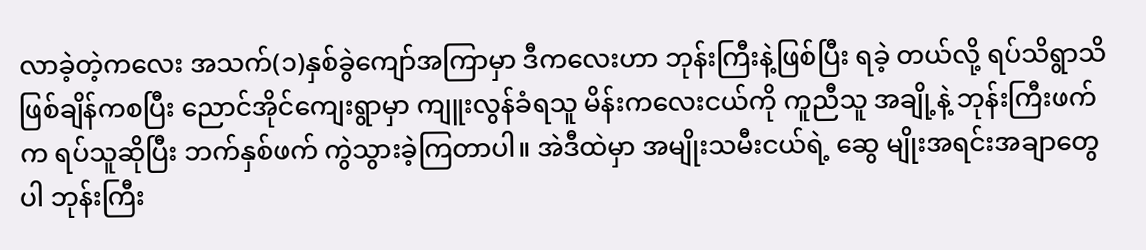လာခဲ့တဲ့ကလေး အသက်(၁)နှစ်ခွဲကျော်အကြာမှာ ဒီကလေးဟာ ဘုန်းကြီးနဲ့ဖြစ်ပြီး ရခဲ့ တယ်လို့ ရပ်သိရွာသိဖြစ်ချိန်ကစပြီး ညောင်အိုင်ကျေးရွာမှာ ကျူးလွန်ခံရသူ မိန်းကလေးငယ်ကို ကူညီသူ အချို့နဲ့ ဘုန်းကြီးဖက်က ရပ်သူဆိုပြီး ဘက်နှစ်ဖက် ကွဲသွားခဲ့ကြတာပါ။ အဲဒီထဲမှာ အမျိုးသမီးငယ်ရဲ့ ဆွေ မျိုးအရင်းအချာတွေပါ ဘုန်းကြီး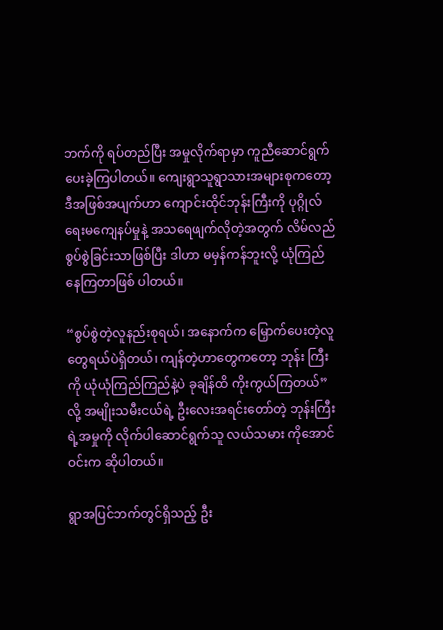ဘက်ကို ရပ်တည်ပြီး အမှုလိုက်ရာမှာ ကူညီဆောင်ရွက်ပေးခဲ့ကြပါတယ်။ ကျေးရွာသူရွာသားအများစုကတော့ ဒီအဖြစ်အပျက်ဟာ ကျောင်းထိုင်ဘုန်းကြီးကို ပုဂ္ဂိုလ်ရေးမကျေနပ်မှုနဲ့ အသရေဖျက်လိုတဲ့အတွက် လိမ်လည်စွပ်စွဲခြင်းသာဖြစ်ပြီး ဒါဟာ မမှန်ကန်ဘူးလို့ ယုံကြည်နေကြတာဖြစ် ပါတယ်။

“စွပ်စွဲတဲ့လူနည်းစုရယ်၊ အနောက်က မြှောက်ပေးတဲ့လူတွေရယ်ပဲရှိတယ်၊ ကျန်တဲ့ဟာတွေကတော့ ဘုန်း ကြီးကို ယုံယုံကြည်ကြည်နဲ့ပဲ ခုချိန်ထိ ကိုးကွယ်ကြတယ်” လို့ အမျိုးသမီးငယ်ရဲ့ ဦးလေးအရင်းတော်တဲ့ ဘုန်းကြီးရဲ့အမှုကို လိုက်ပါဆောင်ရွက်သူ လယ်သမား ကိုအောင်ဝင်းက ဆိုပါတယ်။

ရွာအပြင်ဘက်တွင်ရှိသည့် ဦး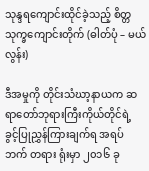သုန္ဒရကျောင်းထိုင်ခဲ့သည့် စိတ္တသုက္ခကျောင်းတိုက် (ဓါတ်ပုံ – မယ်လွန်း)

ဒီအမှုကို တိုင်းသံဃာ့နာယက ဆရာတော်ဘုရားကြီးကိုယ်တိုင်ရဲ့ ခွင့်ပြုညွှန်ကြားချက်ရ အရပ်ဘက် တရား ရုံးမှာ ၂၀၁၆ ခု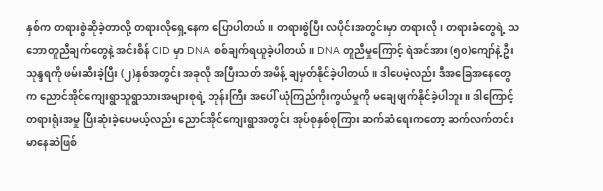နှစ်က တရားစွဲဆိုခဲ့တာလို့ တရားလိုရှေ့နေက ပြောပါတယ်။ တရားစွဲပြီး လပိုင်းအတွင်းမှာ တရားလို၊ တရားခံတွေရဲ့ သဘောတူညီချက်တွေနဲ့ အင်းစိန် CID မှာ DNA စစ်ချက်ရယူခဲ့ပါတယ်။ DNA တူညီမှုကြောင့် ရဲအင်အား (၅၀)ကျော်နဲ့ ဦးသုန္ဒရကို ဖမ်းဆီးခဲ့ပြီး (၂)နှစ်အတွင်း အခုလို အပြီးသတ် အမိန့် ချမှတ်နိုင်ခဲ့ပါတယ်။ ဒါပေမဲ့လည်း ဒီအခြေအနေတွေက ညောင်အိုင်ကျေးရွာသူရွာသားအများစုရဲ့ ဘုန်းကြီး အပေါ် ယုံကြည်ကိုးကွယ်မှုကို မချေဖျက်နိုင်ခဲ့ပါဘူး။ ဒါကြောင့် တရားရုံးအမှု ပြီးဆုံးခဲ့ပေမယ့်လည်း ညောင်အိုင်ကျေးရွာအတွင်း အုပ်စုနှစ်စုကြား ဆက်ဆံရေးကတော့ ဆက်လက်တင်းမာနေဆဲဖြစ်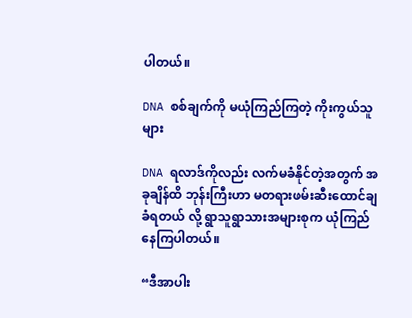ပါတယ်။

DNA စစ်ချက်ကို မယုံကြည်ကြတဲ့ ကိုးကွယ်သူများ

DNA ရလာဒ်ကိုလည်း လက်မခံနိုင်တဲ့အတွက် အခုချိန်ထိ ဘုန်းကြီးဟာ မတရားဖမ်းဆီးထောင်ချခံရတယ် လို့ ရွာသူရွာသားအများစုက ယုံကြည်နေကြပါတယ်။

“ဒီအာပါး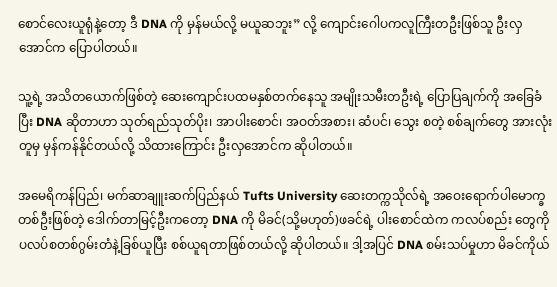စောင်လေးယူရုံနဲ့တော့ ဒီ DNA ကို မှန်မယ်လို့ မယူဆဘူး” လို့ ကျောင်းဂေါပကလူကြီးတဦးဖြစ်သူ ဦးလှအောင်က ပြောပါတယ်။

သူ့ရဲ့ အသိတယောက်ဖြစ်တဲ့ ဆေးကျောင်းပထမနှစ်တက်နေသူ အမျိုးသမီးတဦးရဲ့ ပြောပြချက်ကို အခြေခံ ပြီး DNA ဆိုတာဟာ သုတ်ရည်သုတ်ပိုး၊ အာပါးစောင်၊ အဝတ်အစား၊ ဆံပင်၊ သွေး စတဲ့ စစ်ချက်တွေ အားလုံးတူမှ မှန်ကန်နိုင်တယ်လို့ သိထားကြောင်း ဦးလှအောင်က ဆိုပါတယ်။

အမေရိကန်ပြည်၊ မက်ဆာချူးဆက်ပြည်နယ် Tufts University ဆေးတက္ကသိုလ်ရဲ့ အဝေးရောက်ပါမောက္ခ တစ်ဦးဖြစ်တဲ့ ဒေါက်တာမြင့်ဦးကတော့ DNA ကို မိခင်(သို့မဟုတ်)ဖခင်ရဲ့ ပါးစောင်ထဲက ကလပ်စည်း တွေကို ပလပ်စတစ်ဂွမ်းတံနဲ့ခြစ်ယူပြီး စစ်ယူရတာဖြစ်တယ်လို့ ဆိုပါတယ်။ ဒါ့အပြင် DNA စမ်းသပ်မှုဟာ မိခင်ကိုယ်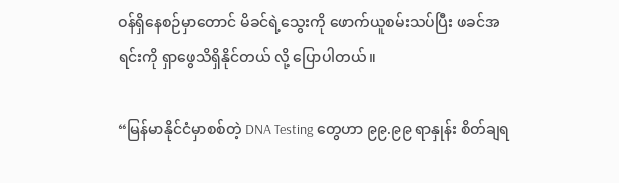ဝန်ရှိနေစဉ်မှာတောင် မိခင်ရဲ့သွေးကို ဖောက်ယူစမ်းသပ်ပြီး ဖခင်အရင်းကို ရှာဖွေသိရှိနိုင်တယ် လို့ ပြောပါတယ်။

“မြန်မာနိုင်ငံမှာစစ်တဲ့ DNA Testing တွေဟာ ၉၉.၉၉ ရာနှုန်း စိတ်ချရ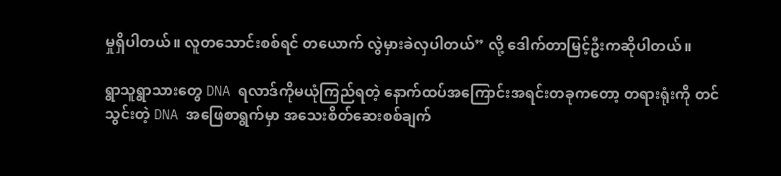မှုရှိပါတယ်။ လူတသောင်းစစ်ရင် တယောက် လွဲမှားခဲလှပါတယ်” လို့ ဒေါက်တာမြင့်ဦးကဆိုပါတယ်။

ရွာသူရွာသားတွေ DNA ရလာဒ်ကိုမယုံကြည်ရတဲ့ နောက်ထပ်အကြောင်းအရင်းတခုကတော့ တရားရုံးကို တင်သွင်းတဲ့ DNA အဖြေစာရွက်မှာ အသေးစိတ်ဆေးစစ်ချက်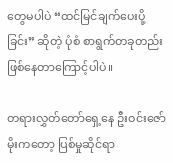တွေမပါပဲ “ထင်မြင်ချက်ပေးပို့ခြင်း” ဆိုတဲ့ ပုံစံ စာရွက်တခုတည်း ဖြစ်နေတာကြောင့်ပါပဲ။

တရားလွှတ်တော်ရှေ့နေ ဦးဝင်းဇော်မိုးကတော့ ပြစ်မှုဆိုင်ရာ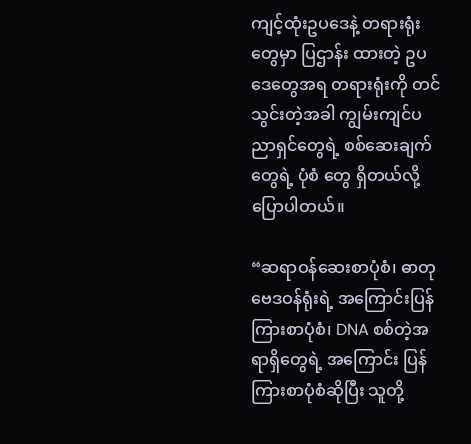ကျင့်ထုံးဥပဒေနဲ့ တရားရုံးတွေမှာ ပြဌာန်း ထားတဲ့ ဥပဒေတွေအရ တရားရုံးကို တင်သွင်းတဲ့အခါ ကျွမ်းကျင်ပညာရှင်တွေရဲ့ စစ်ဆေးချက်တွေရဲ့ ပုံစံ တွေ ရှိတယ်လို့ ပြောပါတယ်။

“ဆရာဝန်ဆေးစာပုံစံ၊ ဓာတုဗေဒဝန်ရုံးရဲ့ အကြောင်းပြန်ကြားစာပုံစံ၊ DNA စစ်တဲ့အရာရှိတွေရဲ့ အကြောင်း ပြန်ကြားစာပုံစံဆိုပြီး သူတို့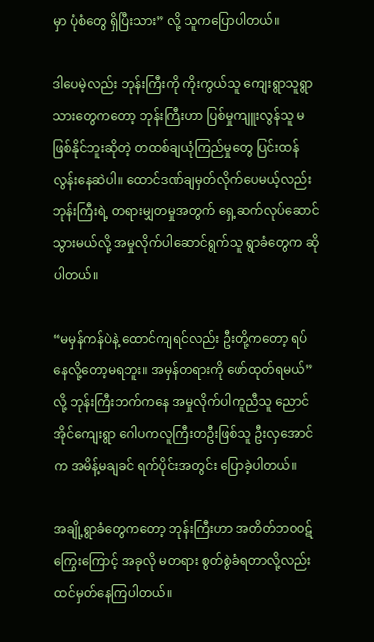မှာ ပုံစံတွေ ရှိပြီးသား” လို့ သူကပြောပါတယ်။

ဒါပေမဲ့လည်း ဘုန်းကြီးကို ကိုးကွယ်သူ ကျေးရွာသူရွာသားတွေကတော့ ဘုန်းကြီးဟာ ပြစ်မှုကျူးလွန်သူ မဖြစ်နိုင်ဘူးဆိုတဲ့ တထစ်ချယုံကြည်မှုတွေ ပြင်းထန်လွန်းနေဆဲပါ။ ထောင်ဒဏ်ချမှတ်လိုက်ပေမယ့်လည်း ဘုန်းကြီးရဲ့ တရားမျှတမှုအတွက် ရှေ့ဆက်လုပ်ဆောင်သွားမယ်လို့ အမှုလိုက်ပါဆောင်ရွက်သူ ရွာခံတွေက ဆိုပါတယ်။

“မမှန်ကန်ပဲနဲ့ ထောင်ကျရင်လည်း ဦးတို့ကတော့ ရပ်နေလို့တော့မရဘူး။ အမှန်တရားကို ဖော်ထုတ်ရမယ်” လို့ ဘုန်းကြီးဘက်ကနေ အမှုလိုက်ပါကူညီသူ ညောင်အိုင်ကျေးရွာ ဂေါပကလူကြီးတဦးဖြစ်သူ ဦးလှအောင် က အမိန့်မချခင် ရက်ပိုင်းအတွင်း ပြောခဲ့ပါတယ်။

အချို့ရွာခံတွေကတော့ ဘုန်းကြီးဟာ အတိတ်ဘ၀၀ဋ်ကြွေးကြောင့် အခုလို မတရား စွတ်စွဲခံရတာလို့လည်း ထင်မှတ်နေကြပါတယ်။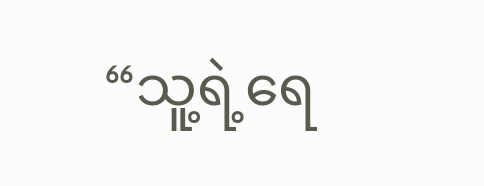“သူ့ရဲ့ရေ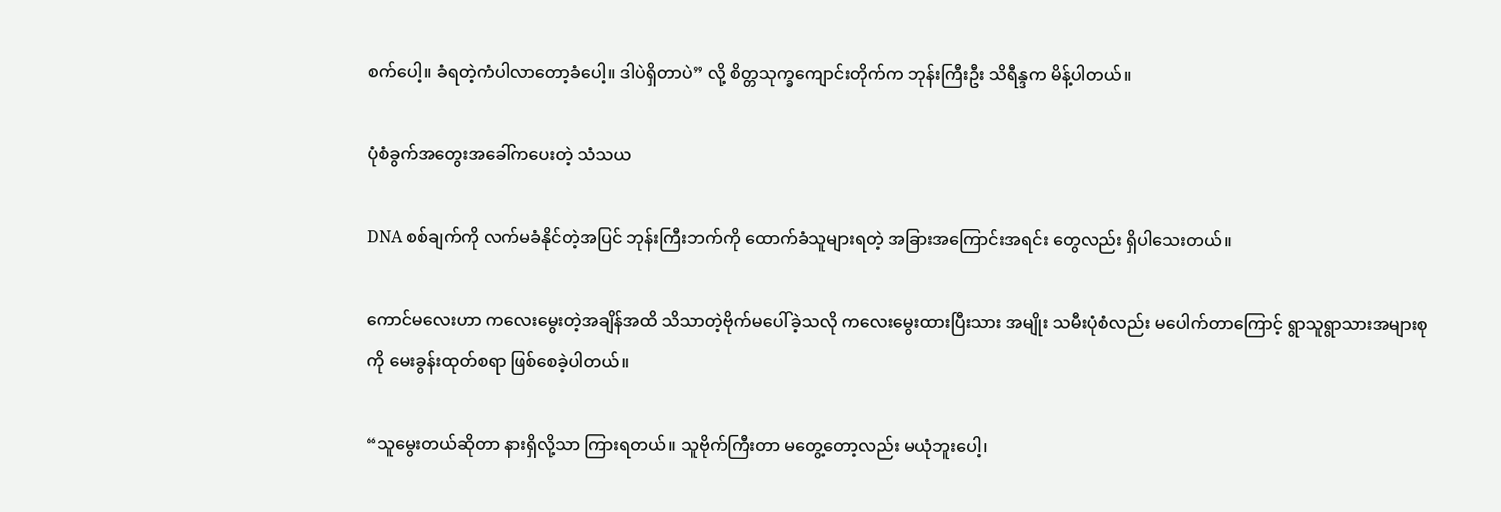စက်ပေါ့။ ခံရတဲ့ကံပါလာတော့ခံပေါ့။ ဒါပဲရှိတာပဲ” လို့ စိတ္တသုက္ခကျောင်းတိုက်က ဘုန်းကြီးဦး သိရီန္ဒက မိန့်ပါတယ်။

ပုံစံခွက်အတွေးအခေါ်ကပေးတဲ့ သံသယ

DNA စစ်ချက်ကို လက်မခံနိုင်တဲ့အပြင် ဘုန်းကြီးဘက်ကို ထောက်ခံသူများရတဲ့ အခြားအကြောင်းအရင်း တွေလည်း ရှိပါသေးတယ်။

ကောင်မလေးဟာ ကလေးမွေးတဲ့အချိန်အထိ သိသာတဲ့ဗိုက်မပေါ်ခဲ့သလို ကလေးမွေးထားပြီးသား အမျိုး သမီးပုံစံလည်း မပေါက်တာကြောင့် ရွာသူရွာသားအများစုကို မေးခွန်းထုတ်စရာ ဖြစ်စေခဲ့ပါတယ်။

“သူမွေးတယ်ဆိုတာ နားရှိလို့သာ ကြားရတယ်။ သူဗိုက်ကြီးတာ မတွေ့တော့လည်း မယုံဘူးပေါ့၊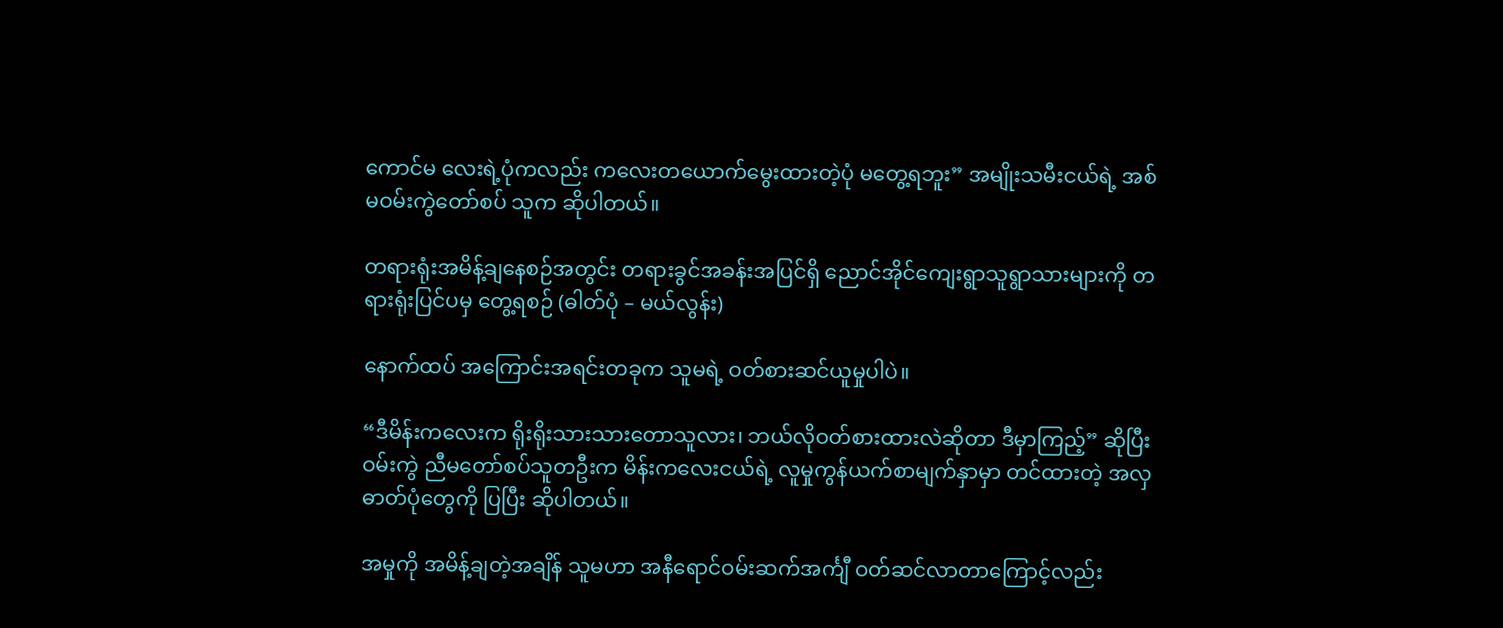ကောင်မ လေးရဲ့ပုံကလည်း ကလေးတယောက်မွေးထားတဲ့ပုံ မတွေ့ရဘူး” အမျိုးသမီးငယ်ရဲ့ အစ်မဝမ်းကွဲတော်စပ် သူက ဆိုပါတယ်။

တရားရုံးအမိန့်ချနေစဉ်အတွင်း တရားခွင်အခန်းအပြင်ရှိ ညောင်အိုင်ကျေးရွာသူရွာသားများကို တရားရုံးပြင်ပမှ တွေ့ရစဉ် (ဓါတ်ပုံ – မယ်လွန်း)

နောက်ထပ် အကြောင်းအရင်းတခုက သူမရဲ့ ဝတ်စားဆင်ယူမှုပါပဲ။

“ဒီမိန်းကလေးက ရိုးရိုးသားသားတောသူလား၊ ဘယ်လိုဝတ်စားထားလဲဆိုတာ ဒီမှာကြည့်” ဆိုပြီး ဝမ်းကွဲ ညီမတော်စပ်သူတဦးက မိန်းကလေးငယ်ရဲ့ လူမှုကွန်ယက်စာမျက်နှာမှာ တင်ထားတဲ့ အလှဓာတ်ပုံတွေကို ပြပြီး ဆိုပါတယ်။

အမှုကို အမိန့်ချတဲ့အချိန် သူမဟာ အနီရောင်ဝမ်းဆက်အင်္ကျီ ဝတ်ဆင်လာတာကြောင့်လည်း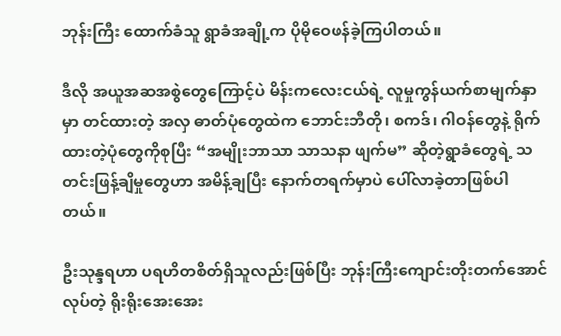ဘုန်းကြီး ထောက်ခံသူ ရွာခံအချို့က ပိုမိုဝေဖန်ခဲ့ကြပါတယ်။

ဒီလို အယူအဆအစွဲတွေကြောင့်ပဲ မိန်းကလေးငယ်ရဲ့ လူမှုကွန်ယက်စာမျက်နှာမှာ တင်ထားတဲ့ အလှ ဓာတ်ပုံတွေထဲက ဘောင်းဘီတို၊ စကဒ်၊ ဂါဝန်တွေနဲ့ ရိုက်ထားတဲ့ပုံတွေကိုစုပြီး “အမျိုးဘာသာ သာသနာ ဖျက်မ” ဆိုတဲ့ရွာခံတွေရဲ့ သတင်းဖြန့်ချိမှုတွေဟာ အမိန့်ချပြီး နောက်တရက်မှာပဲ ပေါ်လာခဲ့တာဖြစ်ပါတယ်။

ဦးသုန္ဒရဟာ ပရဟိတစိတ်ရှိသူလည်းဖြစ်ပြီး ဘုန်းကြီးကျောင်းတိုးတက်အောင်လုပ်တဲ့ ရိုးရိုးအေးအေး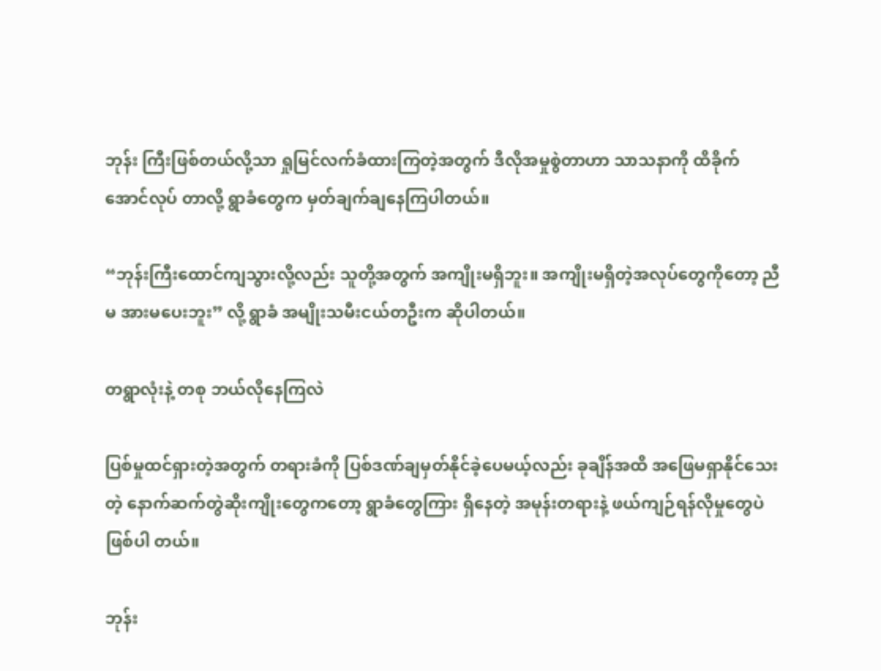ဘုန်း ကြီးဖြစ်တယ်လို့သာ ရှုမြင်လက်ခံထားကြတဲ့အတွက် ဒီလိုအမှုစွဲတာဟာ သာသနာကို ထိခိုက်အောင်လုပ် တာလို့ ရွာခံတွေက မှတ်ချက်ချနေကြပါတယ်။

“ဘုန်းကြီးထောင်ကျသွားလို့လည်း သူတို့အတွက် အကျိုးမရှိဘူး။ အကျိုးမရှိတဲ့အလုပ်တွေကိုတော့ ညီမ အားမပေးဘူး” လို့ ရွာခံ အမျိုးသမီးငယ်တဦးက ဆိုပါတယ်။

တရွာလုံးနဲ့ တစု ဘယ်လိုနေကြလဲ

ပြစ်မှုထင်ရှားတဲ့အတွက် တရားခံကို ပြစ်ဒဏ်ချမှတ်နိုင်ခဲ့ပေမယ့်လည်း ခုချိန်အထိ အဖြေမရှာနိုင်သေးတဲ့ နောက်ဆက်တွဲဆိုးကျိုးတွေကတော့ ရွာခံတွေကြား ရှိနေတဲ့ အမုန်းတရားနဲ့ ဖယ်ကျဉ်ရန်လိုမှုတွေပဲဖြစ်ပါ တယ်။

ဘုန်း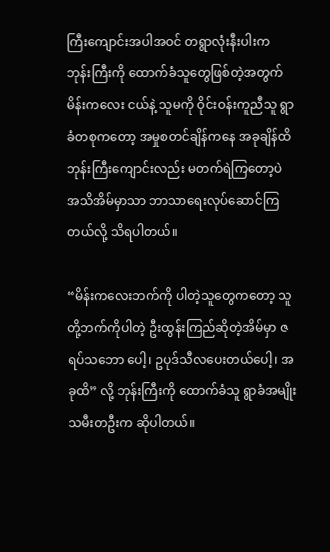ကြီးကျောင်းအပါအဝင် တရွာလုံးနီးပါးက ဘုန်းကြီးကို ထောက်ခံသူတွေဖြစ်တဲ့အတွက် မိန်းကလေး ငယ်နဲ့ သူမကို ဝိုင်းဝန်းကူညီသူ ရွာခံတစုကတော့ အမှုစတင်ချိန်ကနေ အခုချိန်ထိ ဘုန်းကြီးကျောင်းလည်း မတက်ရဲကြတော့ပဲ အသိအိမ်မှာသာ ဘာသာရေးလုပ်ဆောင်ကြတယ်လို့ သိရပါတယ်။

“မိန်းကလေးဘက်ကို ပါတဲ့သူတွေကတော့ သူတို့ဘက်ကိုပါတဲ့ ဦးထွန်းကြည်ဆိုတဲ့အိမ်မှာ ဇရပ်သဘော ပေါ့၊ ဥပုဒ်သီလပေးတယ်ပေါ့၊ အခုထိ” လို့ ဘုန်းကြီးကို ထောက်ခံသူ ရွာခံအမျိုးသမီးတဦးက ဆိုပါတယ်။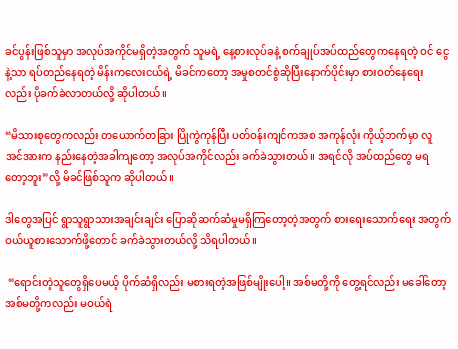ခင်ပွန်းဖြစ်သူမှာ အလုပ်အကိုင်မရှိတဲ့အတွက် သူမရဲ့ နေ့စားလုပ်ခနဲ့ စက်ချုပ်အပ်ထည်တွေကနေရတဲ့ ဝင် ငွေနဲ့သာ ရပ်တည်နေရတဲ့ မိန်းကလေးငယ်ရဲ့ မိခင်ကတော့ အမှုစတင်စွဲဆိုပြီးနောက်ပိုင်းမှာ စားဝတ်နေရေး လည်း ပိုခက်ခဲလာတယ်လို့ ဆိုပါတယ်။

“မိသားစုတွေကလည်း တယောက်တခြား ပြိုကွဲကုန်ပြီး ပတ်ဝန်းကျင်ကအစ အကုန်လုံး ကိုယ့်ဘက်မှာ လူ အင်အားက နည်းနေတဲ့အခါကျတော့ အလုပ်အကိုင်လည်း ခက်ခဲသွားတယ်။ အရင်လို အပ်ထည်တွေ မရ တော့ဘူး”လို့ မိခင်ဖြစ်သူက ဆိုပါတယ်။

ဒါတွေအပြင် ရွာသူရွာသားအချင်းချင်း ပြောဆိုဆက်ဆံမှုမရှိကြတော့တဲ့အတွက် စားရေးသောက်ရေး အတွက် ဝယ်ယူစားသောက်ဖို့တောင် ခက်ခဲသွားတယ်လို့ သိရပါတယ်။

 “ရောင်းတဲ့သူတွေရှိပေမယ့် ပိုက်ဆံရှိလည်း မစားရတဲ့အဖြစ်မျိုးပေါ့။ အစ်မတို့ကို တွေ့ရင်လည်း မခေါ်တော့ အစ်မတို့ကလည်း မဝယ်ရဲ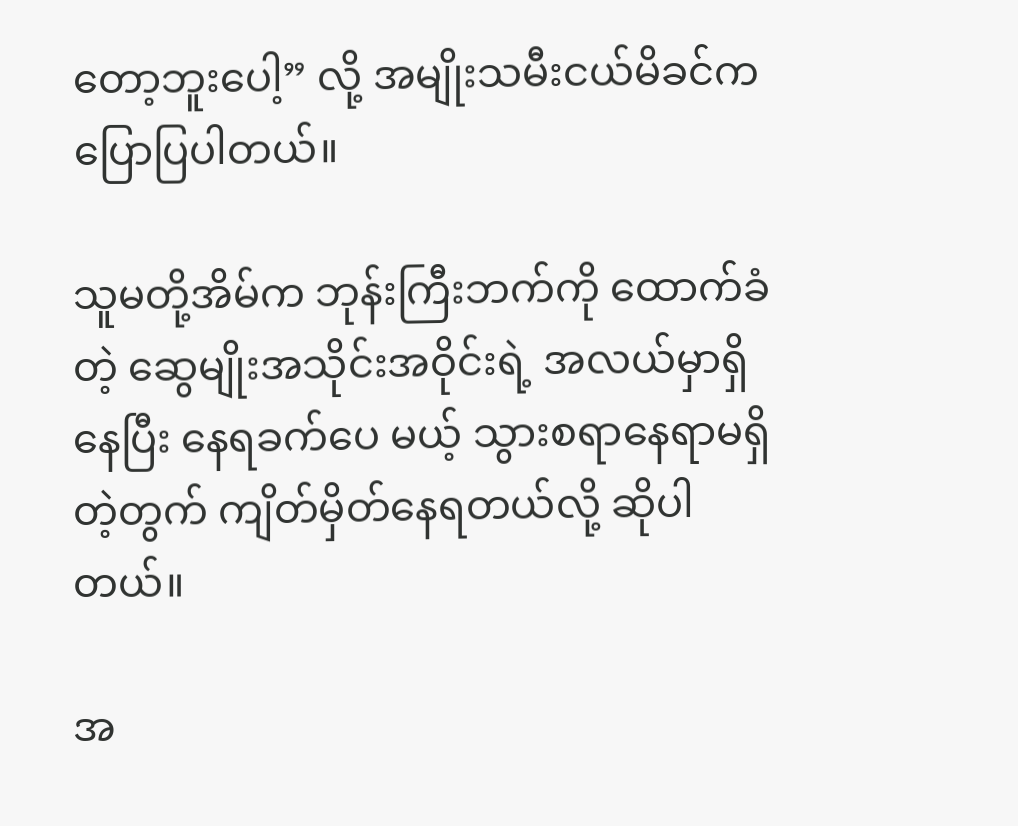တော့ဘူးပေါ့” လို့ အမျိုးသမီးငယ်မိခင်က ပြောပြပါတယ်။

သူမတို့အိမ်က ဘုန်းကြီးဘက်ကို ထောက်ခံတဲ့ ဆွေမျိုးအသိုင်းအဝိုင်းရဲ့ အလယ်မှာရှိနေပြီး နေရခက်ပေ မယ့် သွားစရာနေရာမရှိတဲ့တွက် ကျိတ်မှိတ်နေရတယ်လို့ ဆိုပါတယ်။

အ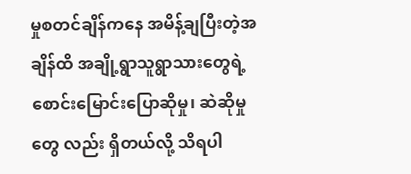မှုစတင်ချိန်ကနေ အမိန့်ချပြီးတဲ့အချိန်ထိ အချို့ရွာသူရွာသားတွေရဲ့ စောင်းမြောင်းပြောဆိုမှု၊ ဆဲဆိုမှုတွေ လည်း ရှိတယ်လို့ သိရပါ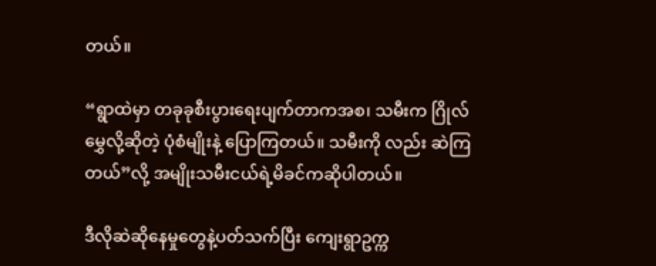တယ်။

“ရွာထဲမှာ တခုခုစီးပွားရေးပျက်တာကအစ၊ သမီးက ဂြိုလ်မွှေလို့ဆိုတဲ့ ပုံစံမျိုးနဲ့ ပြောကြတယ်။ သမီးကို လည်း ဆဲကြတယ်”လို့ အမျိုးသမီးငယ်ရဲ့မိခင်ကဆိုပါတယ်။

ဒီလိုဆဲဆိုနေမှုတွေနဲ့ပတ်သက်ပြီး ကျေးရွာဥက္က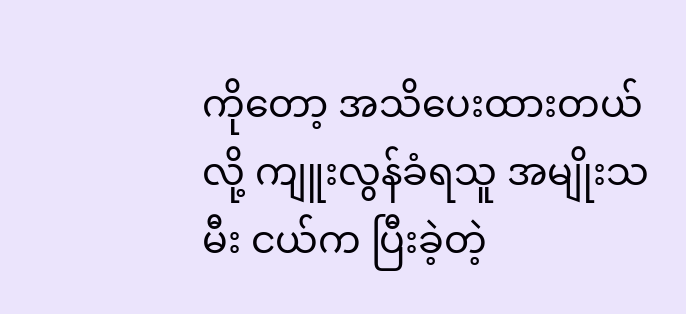ကိုတော့ အသိပေးထားတယ်လို့ ကျူးလွန်ခံရသူ အမျိုးသမီး ငယ်က ပြီးခဲ့တဲ့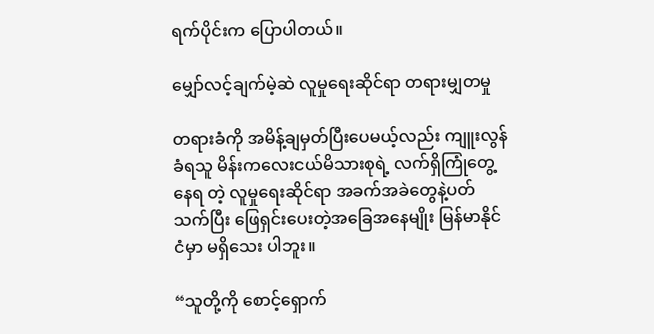ရက်ပိုင်းက ပြောပါတယ်။

မျှော်လင့်ချက်မဲ့ဆဲ လူမှုရေးဆိုင်ရာ တရားမျှတမှု

တရားခံကို အမိန့်ချမှတ်ပြီးပေမယ့်လည်း ကျူးလွန်ခံရသူ မိန်းကလေးငယ်မိသားစုရဲ့ လက်ရှိကြုံတွေ့နေရ တဲ့ လူမှုရေးဆိုင်ရာ အခက်အခဲတွေနဲ့ပတ်သက်ပြီး ဖြေရှင်းပေးတဲ့အခြေအနေမျိုး မြန်မာနိုင်ငံမှာ မရှိသေး ပါဘူး။

“သူတို့ကို စောင့်ရှောက်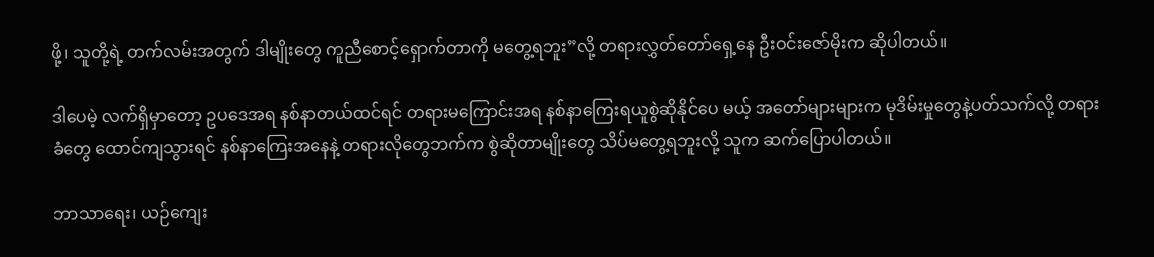ဖို့၊ သူတို့ရဲ့ တက်လမ်းအတွက် ဒါမျိုးတွေ ကူညီစောင့်ရှောက်တာကို မတွေ့ရဘူး”လို့ တရားလွှတ်တော်ရှေ့နေ ဦးဝင်းဇော်မိုးက ဆိုပါတယ်။

ဒါပေမဲ့ လက်ရှိမှာတော့ ဥပဒေအရ နစ်နာတယ်ထင်ရင် တရားမကြောင်းအရ နစ်နာကြေးရယူစွဲဆိုနိုင်ပေ မယ့် အတော်များများက မုဒိမ်းမှုတွေနဲ့ပတ်သက်လို့ တရားခံတွေ ထောင်ကျသွားရင် နစ်နာကြေးအနေနဲ့ တရားလိုတွေဘက်က စွဲဆိုတာမျိုးတွေ သိပ်မတွေ့ရဘူးလို့ သူက ဆက်ပြောပါတယ်။

ဘာသာရေး၊ ယဉ်ကျေး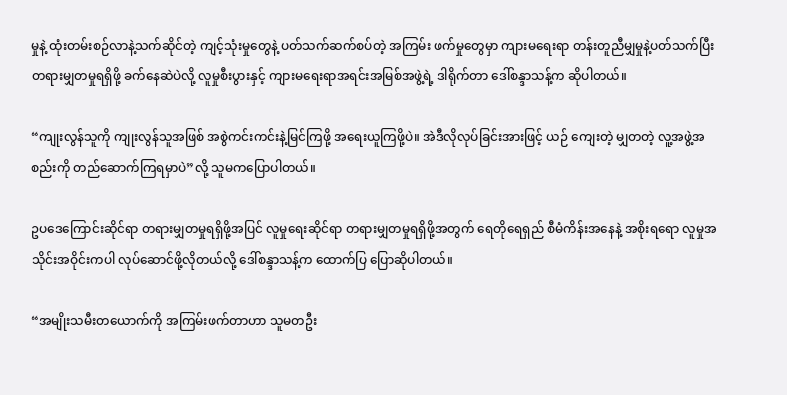မှုနဲ့ ထုံးတမ်းစဉ်လာနဲ့သက်ဆိုင်တဲ့ ကျင့်သုံးမှုတွေနဲ့ ပတ်သက်ဆက်စပ်တဲ့ အကြမ်း ဖက်မှုတွေမှာ ကျားမရေးရာ တန်းတူညီမျှမှုနဲ့ပတ်သက်ပြီး တရားမျှတမှုရရှိဖို့ ခက်နေဆဲပဲလို့ လူမှုစီးပွားနှင့် ကျားမရေးရာအရင်းအမြစ်အဖွဲ့ရဲ့ ဒါရိုက်တာ ဒေါ်စန္ဒာသန့်က ဆိုပါတယ်။

“ကျုးလွန်သူကို ကျုးလွန်သူအဖြစ် အစွဲကင်းကင်းနဲ့မြင်ကြဖို့ အရေးယူကြဖို့ပဲ။ အဲဒီလိုလုပ်ခြင်းအားဖြင့် ယဉ် ကျေးတဲ့ မျှတတဲ့ လူ့အဖွဲ့အစည်းကို တည်ဆောက်ကြရမှာပဲ”လို့ သူမကပြောပါတယ်။

ဥပဒေကြောင်းဆိုင်ရာ တရားမျှတမှုရရှိဖို့အပြင် လူမှုရေးဆိုင်ရာ တရားမျှတမှုရရှိဖို့အတွက် ရေတိုရေရှည် စီမံကိန်းအနေနဲ့ အစိုးရရော လူမှုအသိုင်းအဝိုင်းကပါ လုပ်ဆောင်ဖို့လိုတယ်လို့ ဒေါ်စန္ဒာသန့်က ထောက်ပြ ပြောဆိုပါတယ်။

“အမျိုးသမီးတယောက်ကို အကြမ်းဖက်တာဟာ သူမတဦး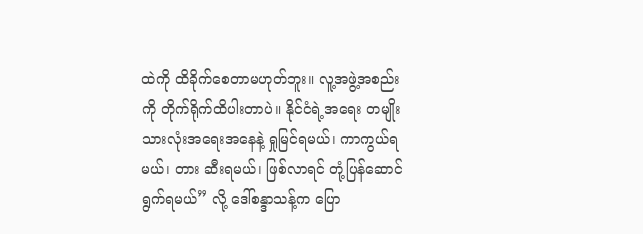ထဲကို ထိခိုက်စေတာမဟုတ်ဘူး။ လူ့အဖွဲ့အစည်း ကို တိုက်ရိုက်ထိပါးတာပဲ။ နိုင်ငံရဲ့အရေး တမျိုးသားလုံးအရေးအနေနဲ့ ရှုမြင်ရမယ်၊ ကာကွယ်ရမယ်၊ တား ဆီးရမယ်၊ ဖြစ်လာရင် တုံ့ပြန်ဆောင်ရွက်ရမယ်” လို့ ဒေါ်စန္ဒာသန့်က ပြော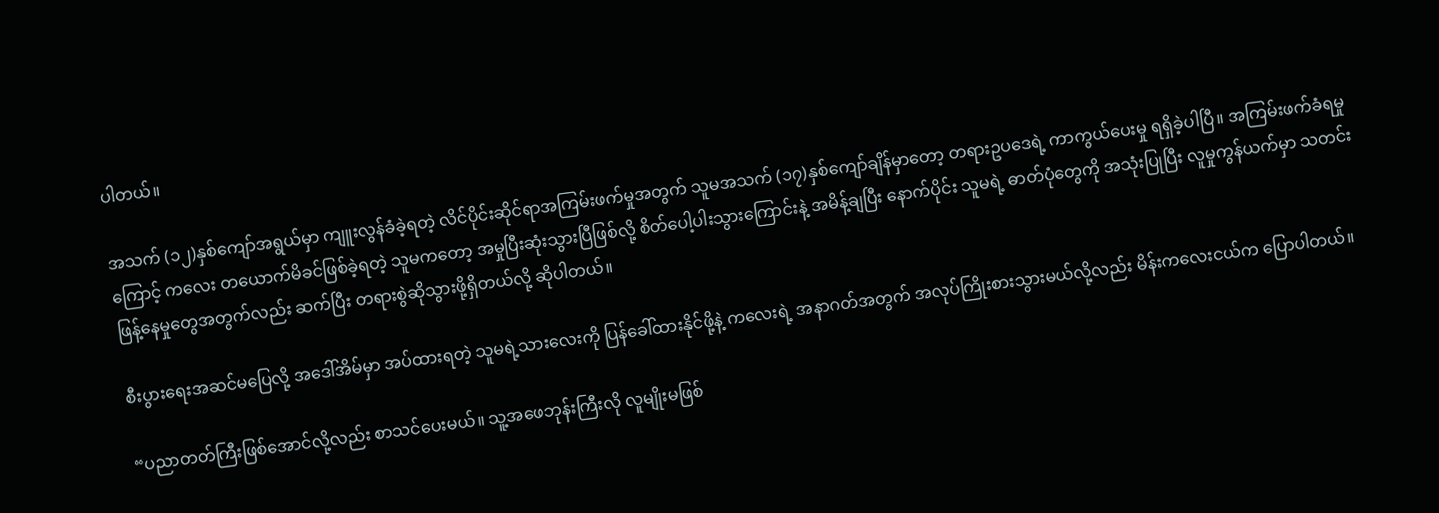ပါတယ်။

အသက် (၁၂)နှစ်ကျော်အရွယ်မှာ ကျူးလွန်ခံခဲ့ရတဲ့ လိင်ပိုင်းဆိုင်ရာအကြမ်းဖက်မှုအတွက် သူမအသက် (၁၇)နှစ်ကျော်ချိန်မှာတော့ တရားဥပဒေရဲ့ ကာကွယ်ပေးမှု ရရှိခဲ့ပါပြီ။ အကြမ်းဖက်ခံရမှုကြောင့် ကလေး တယောက်မိခင်ဖြစ်ခဲ့ရတဲ့ သူမကတော့ အမှုပြီးဆုံးသွားပြီဖြစ်လို့ စိတ်ပေါ့ပါးသွားကြောင်းနဲ့ အမိန့်ချပြီး နောက်ပိုင်း သူမရဲ့ ဓာတ်ပုံတွေကို အသုံးပြုပြီး လူမှုကွန်ယက်မှာ သတင်းဖြန့်နေမှုတွေအတွက်လည်း ဆက်ပြီး တရားစွဲဆိုသွားဖို့ရှိတယ်လို့ ဆိုပါတယ်။

စီးပွားရေးအဆင်မပြေလို့ အဒေါ်အိမ်မှာ အပ်ထားရတဲ့ သူမရဲ့သားလေးကို ပြန်ခေါ်ထားနိုင်ဖို့နဲ့ ကလေးရဲ့ အနာဂတ်အတွက် အလုပ်ကြိုးစားသွားမယ်လို့လည်း မိန်းကလေးငယ်က ပြောပါတယ်။

“ပညာတတ်ကြီးဖြစ်အောင်လို့လည်း စာသင်ပေးမယ်။ သူ့အဖေဘုန်းကြီးလို လူမျိုးမဖြစ်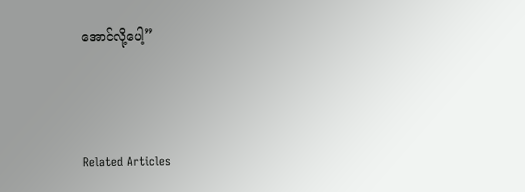အောင်လို့ပေါ့”



Related Articles